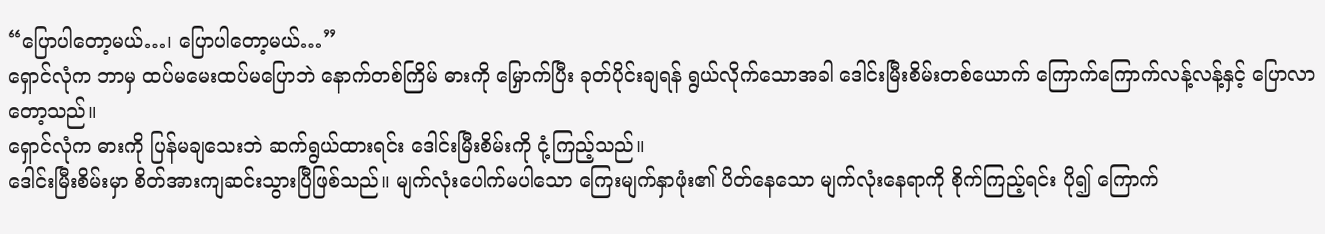“ပြောပါတော့မယ်…၊ ပြောပါတော့မယ်…”
ရှောင်လုံက ဘာမှ ထပ်မမေးထပ်မပြောဘဲ နောက်တစ်ကြိမ် ဓားကို မြှောက်ပြီး ခုတ်ပိုင်းချရန် ရွယ်လိုက်သောအခါ ဒေါင်းမြီးစိမ်းတစ်ယောက် ကြောက်ကြောက်လန့်လန့်နှင့် ပြောလာတော့သည်။
ရှောင်လုံက ဓားကို ပြန်မချသေးဘဲ ဆက်ရွယ်ထားရင်း ဒေါင်းမြီးစိမ်းကို ငုံ့ကြည့်သည်။
ဒေါင်းမြီးစိမ်းမှာ စိတ်အားကျဆင်းသွားပြီဖြစ်သည်။ မျက်လုံးပေါက်မပါသော ကြေးမျက်နှာဖုံး၏ ပိတ်နေသော မျက်လုံးနေရာကို စိုက်ကြည့်ရင်း ပို၍ ကြောက်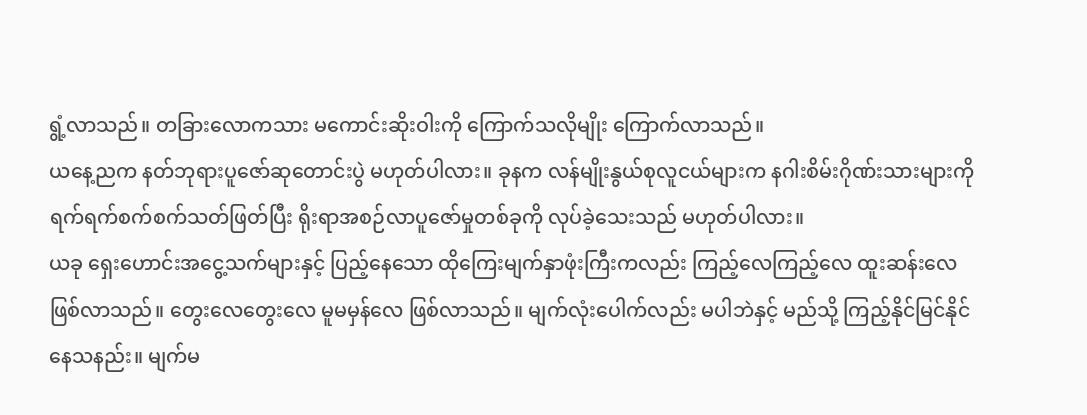ရွံ့လာသည်။ တခြားလောကသား မကောင်းဆိုးဝါးကို ကြောက်သလိုမျိုး ကြောက်လာသည်။
ယနေ့ညက နတ်ဘုရားပူဇော်ဆုတောင်းပွဲ မဟုတ်ပါလား။ ခုနက လန်မျိုးနွယ်စုလူငယ်များက နဂါးစိမ်းဂိုဏ်းသားများကို ရက်ရက်စက်စက်သတ်ဖြတ်ပြီး ရိုးရာအစဉ်လာပူဇော်မှုတစ်ခုကို လုပ်ခဲ့သေးသည် မဟုတ်ပါလား။
ယခု ရှေးဟောင်းအငွေ့သက်များနှင့် ပြည့်နေသော ထိုကြေးမျက်နှာဖုံးကြီးကလည်း ကြည့်လေကြည့်လေ ထူးဆန်းလေ ဖြစ်လာသည်။ တွေးလေတွေးလေ မူမမှန်လေ ဖြစ်လာသည်။ မျက်လုံးပေါက်လည်း မပါဘဲနှင့် မည်သို့ ကြည့်နိုင်မြင်နိုင်နေသနည်း။ မျက်မ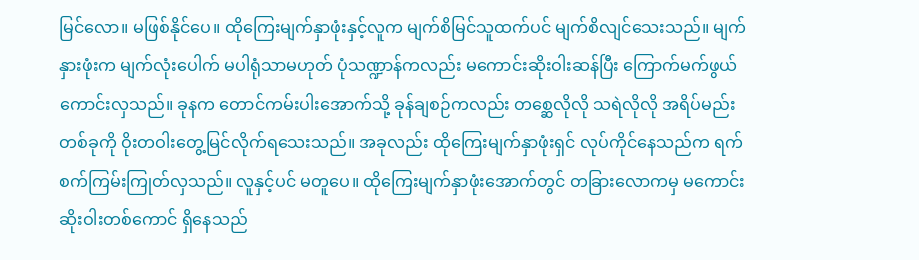မြင်လော။ မဖြစ်နိုင်ပေ။ ထိုကြေးမျက်နှာဖုံးနှင့်လူက မျက်စိမြင်သူထက်ပင် မျက်စိလျင်သေးသည်။ မျက်နှားဖုံးက မျက်လုံးပေါက် မပါရုံသာမဟုတ် ပုံသဏ္ဍာန်ကလည်း မကောင်းဆိုးဝါးဆန်ပြီး ကြောက်မက်ဖွယ်ကောင်းလှသည်။ ခုနက တောင်ကမ်းပါးအောက်သို့ ခုန်ချစဉ်ကလည်း တစ္ဆေလိုလို သရဲလိုလို အရိပ်မည်းတစ်ခုကို ဝိုးတဝါးတွေ့မြင်လိုက်ရသေးသည်။ အခုလည်း ထိုကြေးမျက်နှာဖုံးရှင် လုပ်ကိုင်နေသည်က ရက်စက်ကြမ်းကြုတ်လှသည်။ လူနှင့်ပင် မတူပေ။ ထိုကြေးမျက်နှာဖုံးအောက်တွင် တခြားလောကမှ မကောင်းဆိုးဝါးတစ်ကောင် ရှိနေသည်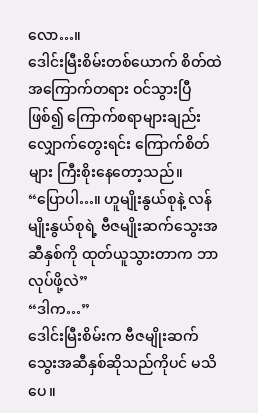လော…။
ဒေါင်းမြီးစိမ်းတစ်ယောက် စိတ်ထဲ အကြောက်တရား ဝင်သွားပြီဖြစ်၍ ကြောက်စရာများချည်း လျှောက်တွေးရင်း ကြောက်စိတ်များ ကြီးစိုးနေတော့သည်။
“ပြောပါ…။ ဟူမျိုးနွယ်စုနဲ့ လန်မျိုးနွယ်စုရဲ့ ဗီဇမျိုးဆက်သွေးအဆီနှစ်ကို ထုတ်ယူသွားတာက ဘာလုပ်ဖို့လဲ”
“ဒါက…”
ဒေါင်းမြီးစိမ်းက ဗီဇမျိုးဆက်သွေးအဆီနှစ်ဆိုသည်ကိုပင် မသိပေ။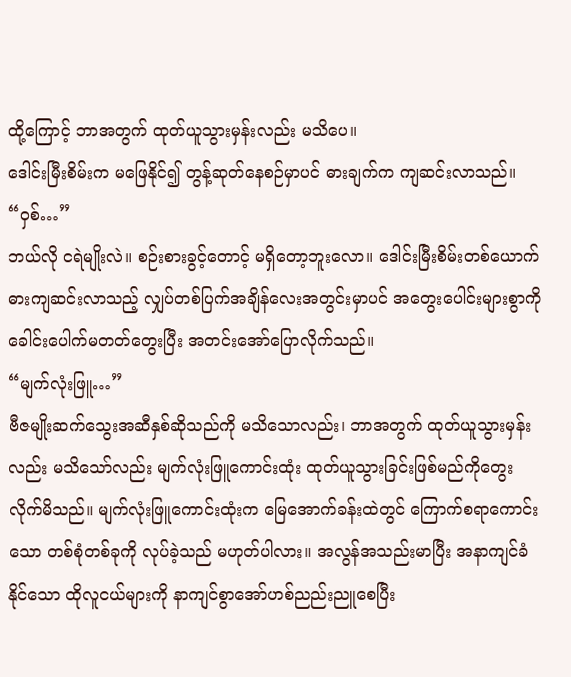ထို့ကြောင့် ဘာအတွက် ထုတ်ယူသွားမှန်းလည်း မသိပေ။
ဒေါင်းမြီးစိမ်းက မဖြေနိုင်၍ တွန့်ဆုတ်နေစဉ်မှာပင် ဓားချက်က ကျဆင်းလာသည်။
“ဝှစ်…”
ဘယ်လို ငရဲမျိုးလဲ။ စဉ်းစားခွင့်တောင့် မရှိတော့ဘူးလော။ ဒေါင်းမြီးစိမ်းတစ်ယောက် ဓားကျဆင်းလာသည့် လျှပ်တစ်ပြက်အချိန်လေးအတွင်းမှာပင် အတွေးပေါင်းများစွာကို ခေါင်းပေါက်မတတ်တွေးပြီး အတင်းအော်ပြောလိုက်သည်။
“မျက်လုံးဖြူ…”
ဗီဇမျိုးဆက်သွေးအဆီနှစ်ဆိုသည်ကို မသိသောလည်း၊ ဘာအတွက် ထုတ်ယူသွားမှန်းလည်း မသိသော်လည်း မျက်လုံးဖြူကောင်းထုံး ထုတ်ယူသွားခြင်းဖြစ်မည်ကိုတွေးလိုက်မိသည်။ မျက်လုံးဖြူကောင်းထုံးက မြေအောက်ခန်းထဲတွင် ကြောက်စရာကောင်းသော တစ်စုံတစ်ခုကို လုပ်ခဲ့သည် မဟုတ်ပါလား။ အလွန်အသည်းမာပြီး အနာကျင်ခံနိုင်သော ထိုလူငယ်များကို နာကျင်စွာအော်ဟစ်ညည်းညူစေပြီး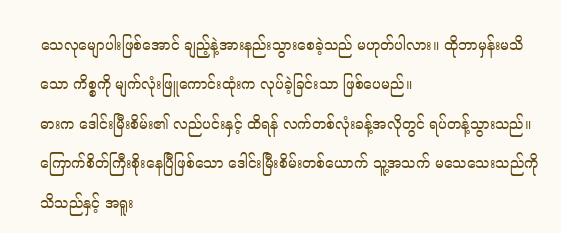သေလုမျောပါးဖြစ်အောင် ချည့်နဲ့အားနည်းသွားစေခဲ့သည် မဟုတ်ပါလား။ ထိုဘာမှန်းမသိသော ကိစ္စကို မျက်လုံးဖြူကောင်းထုံးက လုပ်ခဲ့ခြင်းသာ ဖြစ်ပေမည်။
ဓားက ဒေါင်းမြီးစိမ်း၏ လည်ပင်းနှင့် ထိရန် လက်တစ်လုံးခန့်အလိုတွင် ရပ်တန့်သွားသည်။
ကြောက်စိတ်ကြီးစိုးနေပြီဖြစ်သော ဒေါင်းမြီးစိမ်းတစ်ယောက် သူ့အသက် မသေသေးသည်ကို သိသည်နှင့် အရူး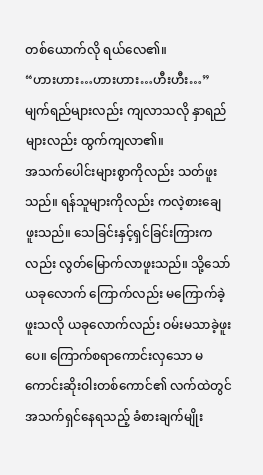တစ်ယောက်လို ရယ်လေ၏။
“ဟားဟား…ဟားဟား…ဟီးဟီး…”
မျက်ရည်များလည်း ကျလာသလို နှာရည်များလည်း ထွက်ကျလာ၏။
အသက်ပေါင်းများစွာကိုလည်း သတ်ဖူးသည်။ ရန်သူများကိုလည်း ကလဲ့စားချေဖူးသည်။ သေခြင်းနှင့်ရှင်ခြင်းကြားကလည်း လွတ်မြောက်လာဖူးသည်။ သို့သော် ယခုလောက် ကြောက်လည်း မကြောက်ခဲ့ဖူးသလို ယခုလောက်လည်း ဝမ်းမသာခဲ့ဖူးပေ။ ကြောက်စရာကောင်းလှသော မကောင်းဆိုးဝါးတစ်ကောင်၏ လက်ထဲတွင် အသက်ရှင်နေရသည့် ခံစားချက်မျိုး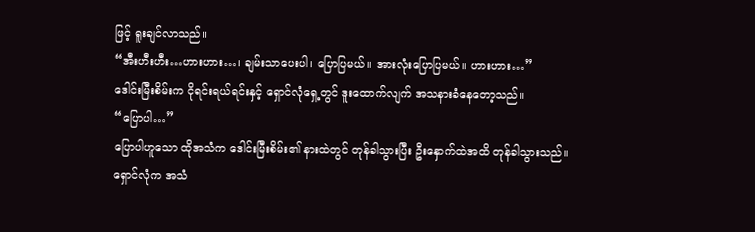ဖြင့် ရူးချင်လာသည်။
“အီးဟီးဟီး…ဟားဟား…၊ ချမ်းသာပေးပါ၊ ပြောပြမယ်။ အားလုံးပြောပြမယ်။ ဟားဟား…”
ဒေါင်းမြီးစိမ်းက ငိုရင်းရယ်ရင်းနှင့် ရှောင်လုံရှေ့တွင် ဒူးထောက်လျက် အသနားခံနေတော့သည်။
“ပြောပါ…”
ပြောပါဟူသော ထိုအသံက ဒေါင်းမြီးစိမ်း၏ နားထဲတွင် တုန်ခါသွားပြီး ဦးနှောက်ထဲအထိ တုန်ခါသွားသည်။
ရှောင်လုံက အသံ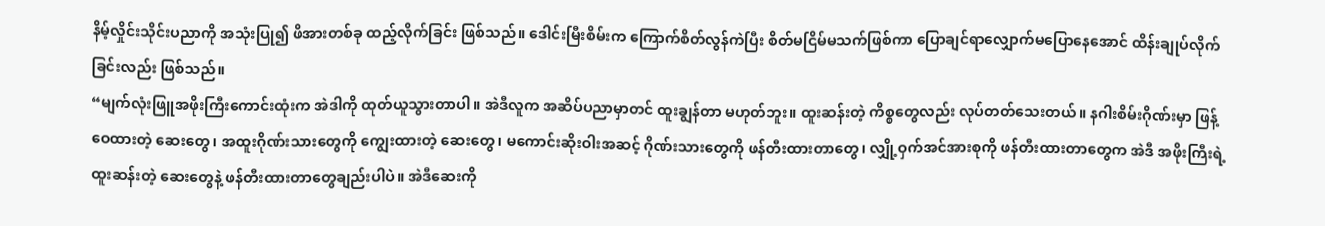နိမ့်လှိုင်းသိုင်းပညာကို အသုံးပြု၍ ဖိအားတစ်ခု ထည့်လိုက်ခြင်း ဖြစ်သည်။ ဒေါင်းမြီးစိမ်းက ကြောက်စိတ်လွန်ကဲပြီး စိတ်မငြိမ်မသက်ဖြစ်ကာ ပြောချင်ရာလျှောက်မပြောနေအောင် ထိန်းချုပ်လိုက်ခြင်းလည်း ဖြစ်သည်။
“မျက်လုံးဖြူအဖိုးကြီးကောင်းထုံးက အဲဒါကို ထုတ်ယူသွားတာပါ။ အဲဒီလူက အဆိပ်ပညာမှာတင် ထူးချွန်တာ မဟုတ်ဘူး။ ထူးဆန်းတဲ့ ကိစ္စတွေလည်း လုပ်တတ်သေးတယ်။ နဂါးစိမ်းဂိုဏ်းမှာ ဖြန့်ဝေထားတဲ့ ဆေးတွေ၊ အထူးဂိုဏ်းသားတွေကို ကျွေးထားတဲ့ ဆေးတွေ၊ မကောင်းဆိုးဝါးအဆင့် ဂိုဏ်းသားတွေကို ဖန်တီးထားတာတွေ၊ လျှို့ဝှက်အင်အားစုကို ဖန်တီးထားတာတွေက အဲဒီ အဖိုးကြီးရဲ့ ထူးဆန်းတဲ့ ဆေးတွေနဲ့ ဖန်တီးထားတာတွေချည်းပါပဲ။ အဲဒီဆေးကို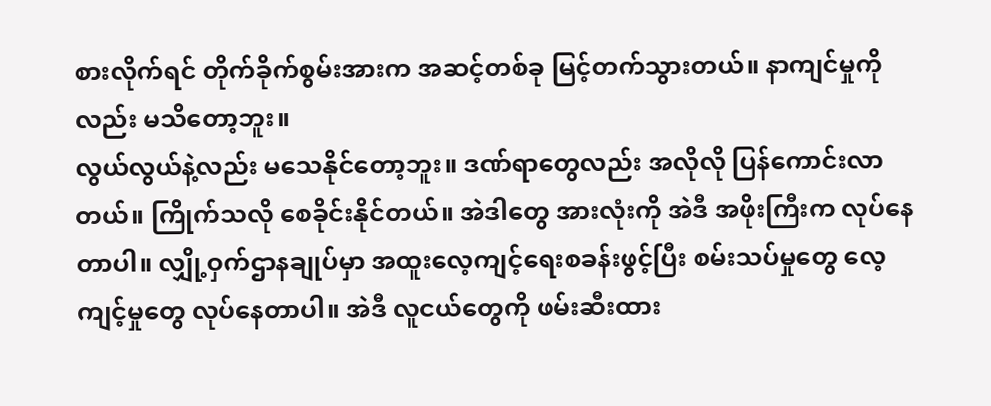စားလိုက်ရင် တိုက်ခိုက်စွမ်းအားက အဆင့်တစ်ခု မြင့်တက်သွားတယ်။ နာကျင်မှုကိုလည်း မသိတော့ဘူး။
လွယ်လွယ်နဲ့လည်း မသေနိုင်တော့ဘူး။ ဒဏ်ရာတွေလည်း အလိုလို ပြန်ကောင်းလာတယ်။ ကြိုက်သလို စေခိုင်းနိုင်တယ်။ အဲဒါတွေ အားလုံးကို အဲဒီ အဖိုးကြီးက လုပ်နေတာပါ။ လျှို့ဝှက်ဌာနချုပ်မှာ အထူးလေ့ကျင့်ရေးစခန်းဖွင့်ပြီး စမ်းသပ်မှုတွေ လေ့ကျင့်မှုတွေ လုပ်နေတာပါ။ အဲဒီ လူငယ်တွေကို ဖမ်းဆီးထား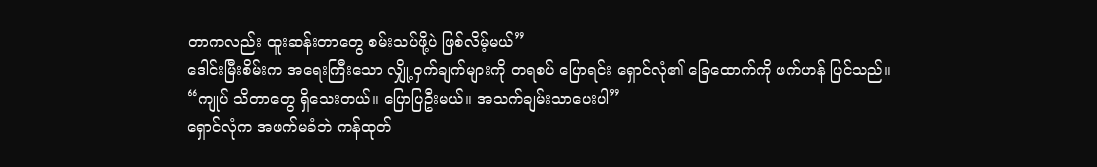တာကလည်း ထူးဆန်းတာတွေ စမ်းသပ်ဖို့ပဲ ဖြစ်လိမ့်မယ်”
ဒေါင်းမြီးစိမ်းက အရေးကြီးသော လျှို့ဝှက်ချက်များကို တရစပ် ပြောရင်း ရှောင်လုံ၏ ခြေထောက်ကို ဖက်ဟန် ပြင်သည်။
“ကျုပ် သိတာတွေ ရှိသေးတယ်။ ပြောပြဦးမယ်။ အသက်ချမ်းသာပေးပါ”
ရှောင်လုံက အဖက်မခံဘဲ ကန်ထုတ်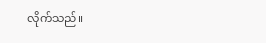လိုက်သည်။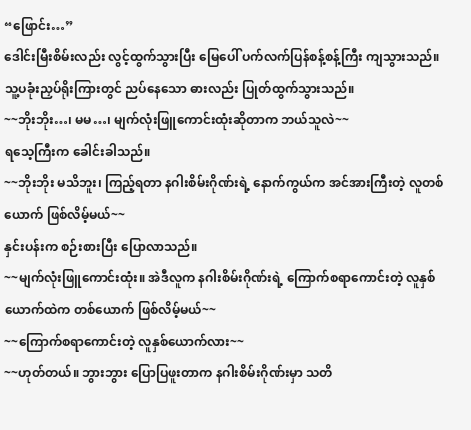“ဖြောင်း…”
ဒေါင်းမြီးစိမ်းလည်း လွင့်ထွက်သွားပြီး မြေပေါ် ပက်လက်ပြန်စန့်စန့်ကြီး ကျသွားသည်။ သူ့ပခုံးညှပ်ရိုးကြားတွင် ညပ်နေသော ဓားလည်း ပြုတ်ထွက်သွားသည်။
~~ဘိုးဘိုး…၊ မမ…၊ မျက်လုံးဖြူကောင်းထုံးဆိုတာက ဘယ်သူလဲ~~
ရသေ့ကြီးက ခေါင်းခါသည်။
~~ဘိုးဘိုး မသိဘူး၊ ကြည့်ရတာ နဂါးစိမ်းဂိုဏ်းရဲ့ နောက်ကွယ်က အင်အားကြီးတဲ့ လူတစ်ယောက် ဖြစ်လိမ့်မယ်~~
နှင်းပန်းက စဉ်းစားပြီး ပြောလာသည်။
~~မျက်လုံးဖြူကောင်းထုံး။ အဲဒီလူက နဂါးစိမ်းဂိုဏ်းရဲ့ ကြောက်စရာကောင်းတဲ့ လူနှစ်ယောက်ထဲက တစ်ယောက် ဖြစ်လိမ့်မယ်~~
~~ကြောက်စရာကောင်းတဲ့ လူနှစ်ယောက်လား~~
~~ဟုတ်တယ်။ ဘွားဘွား ပြောပြဖူးတာက နဂါးစိမ်းဂိုဏ်းမှာ သတိ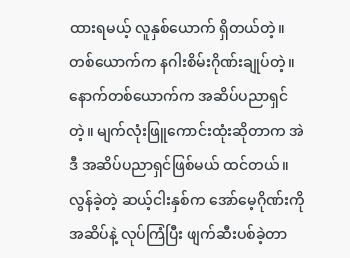ထားရမယ့် လူနှစ်ယောက် ရှိတယ်တဲ့။ တစ်ယောက်က နဂါးစိမ်းဂိုဏ်းချုပ်တဲ့။ နောက်တစ်ယောက်က အဆိပ်ပညာရှင်တဲ့။ မျက်လုံးဖြူကောင်းထုံးဆိုတာက အဲဒီ အဆိပ်ပညာရှင်ဖြစ်မယ် ထင်တယ်။ လွန်ခဲ့တဲ့ ဆယ့်ငါးနှစ်က အော်မေ့ဂိုဏ်းကို အဆိပ်နဲ့ လုပ်ကြံပြီး ဖျက်ဆီးပစ်ခဲ့တာ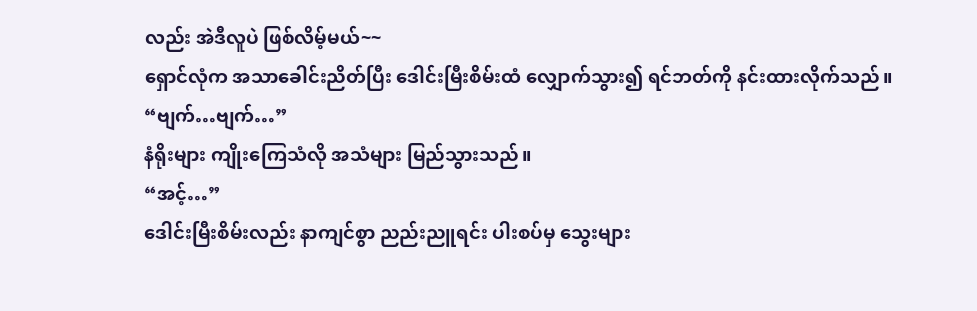လည်း အဲဒီလူပဲ ဖြစ်လိမ့်မယ်~~
ရှောင်လုံက အသာခေါင်းညိတ်ပြီး ဒေါင်းမြီးစိမ်းထံ လျှောက်သွား၍ ရင်ဘတ်ကို နင်းထားလိုက်သည်။
“ဗျက်…ဗျက်…”
နံရိုးများ ကျိုးကြေသံလို အသံများ မြည်သွားသည်။
“အင့်…”
ဒေါင်းမြီးစိမ်းလည်း နာကျင်စွာ ညည်းညူရင်း ပါးစပ်မှ သွေးများ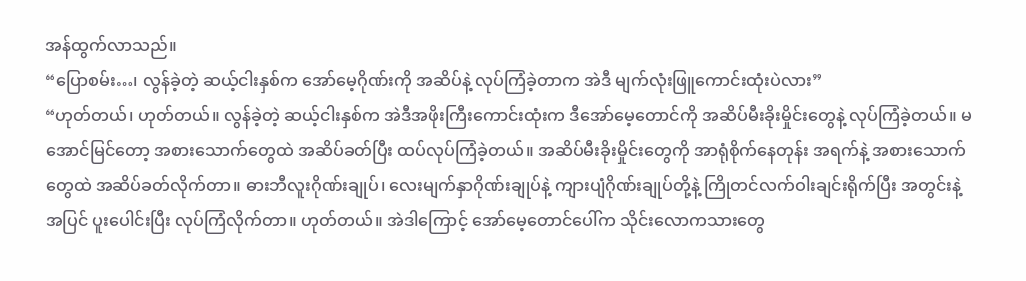အန်ထွက်လာသည်။
“ပြောစမ်း…၊ လွန်ခဲ့တဲ့ ဆယ့်ငါးနှစ်က အော်မေ့ဂိုဏ်းကို အဆိပ်နဲ့ လုပ်ကြံခဲ့တာက အဲဒီ မျက်လုံးဖြူကောင်းထုံးပဲလား”
“ဟုတ်တယ်၊ ဟုတ်တယ်။ လွန်ခဲ့တဲ့ ဆယ့်ငါးနှစ်က အဲဒီအဖိုးကြီးကောင်းထုံးက ဒီအော်မေ့တောင်ကို အဆိပ်မီးခိုးမှိုင်းတွေနဲ့ လုပ်ကြံခဲ့တယ်။ မအောင်မြင်တော့ အစားသောက်တွေထဲ အဆိပ်ခတ်ပြီး ထပ်လုပ်ကြံခဲ့တယ်။ အဆိပ်မီးခိုးမှိုင်းတွေကို အာရုံစိုက်နေတုန်း အရက်နဲ့ အစားသောက်တွေထဲ အဆိပ်ခတ်လိုက်တာ။ ဓားဘီလူးဂိုဏ်းချုပ်၊ လေးမျက်နှာဂိုဏ်းချုပ်နဲ့ ကျားပျံဂိုဏ်းချုပ်တို့နဲ့ ကြိုတင်လက်ဝါးချင်းရိုက်ပြီး အတွင်းနဲ့အပြင် ပူးပေါင်းပြီး လုပ်ကြံလိုက်တာ။ ဟုတ်တယ်။ အဲဒါကြောင့် အော်မေ့တောင်ပေါ်က သိုင်းလောကသားတွေ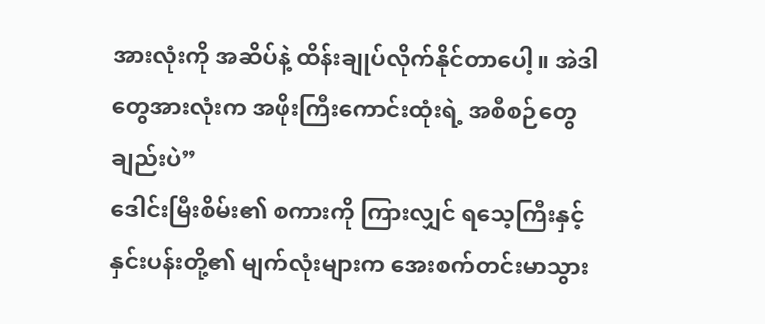အားလုံးကို အဆိပ်နဲ့ ထိန်းချုပ်လိုက်နိုင်တာပေါ့။ အဲဒါတွေအားလုံးက အဖိုးကြီးကောင်းထုံးရဲ့ အစီစဉ်တွေချည်းပဲ”
ဒေါင်းမြီးစိမ်း၏ စကားကို ကြားလျှင် ရသေ့ကြီးနှင့် နှင်းပန်းတို့၏ မျက်လုံးများက အေးစက်တင်းမာသွား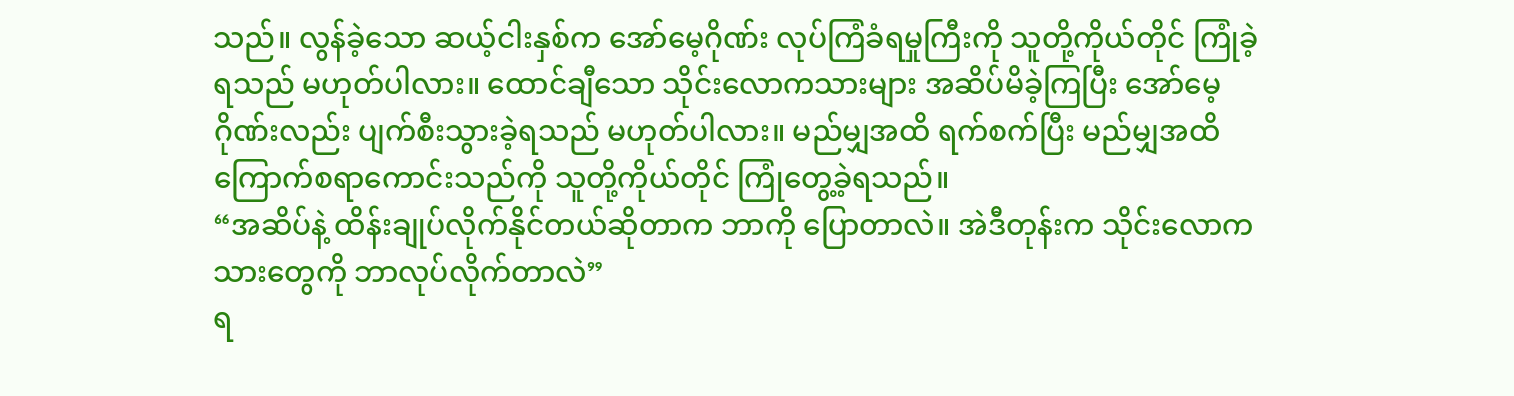သည်။ လွန်ခဲ့သော ဆယ့်ငါးနှစ်က အော်မေ့ဂိုဏ်း လုပ်ကြံခံရမှုကြီးကို သူတို့ကိုယ်တိုင် ကြုံခဲ့ရသည် မဟုတ်ပါလား။ ထောင်ချီသော သိုင်းလောကသားများ အဆိပ်မိခဲ့ကြပြီး အော်မေ့ဂိုဏ်းလည်း ပျက်စီးသွားခဲ့ရသည် မဟုတ်ပါလား။ မည်မျှအထိ ရက်စက်ပြီး မည်မျှအထိ ကြောက်စရာကောင်းသည်ကို သူတို့ကိုယ်တိုင် ကြုံတွေ့ခဲ့ရသည်။
“အဆိပ်နဲ့ ထိန်းချုပ်လိုက်နိုင်တယ်ဆိုတာက ဘာကို ပြောတာလဲ။ အဲဒီတုန်းက သိုင်းလောကသားတွေကို ဘာလုပ်လိုက်တာလဲ”
ရ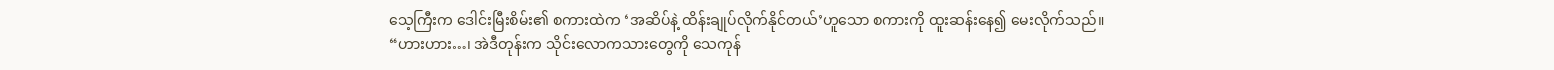သေ့ကြီးက ဒေါင်းမြီးစိမ်း၏ စကားထဲက ‘အဆိပ်နဲ့ ထိန်းချုပ်လိုက်နိုင်တယ်’ဟူသော စကားကို ထူးဆန်းနေ၍ မေးလိုက်သည်။
“ဟားဟား…၊ အဲဒီတုန်းက သိုင်းလောကသားတွေကို သေကုန်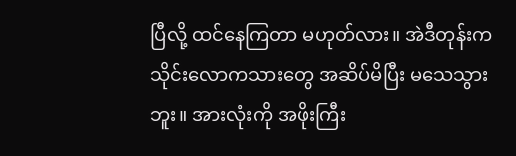ပြီလို့ ထင်နေကြတာ မဟုတ်လား။ အဲဒီတုန်းက သိုင်းလောကသားတွေ အဆိပ်မိပြီး မသေသွားဘူး။ အားလုံးကို အဖိုးကြီး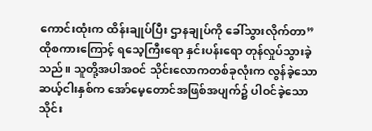ကောင်းထုံးက ထိန်းချုပ်ပြီး ဌာနချုပ်ကို ခေါ်သွားလိုက်တာ”
ထိုစကားကြောင့် ရသေ့ကြီးရော နှင်းပန်းရော တုန်လှုပ်သွားခဲ့သည်။ သူတို့အပါအဝင် သိုင်းလောကတစ်ခုလုံးက လွန်ခဲ့သော ဆယ့်ငါးနှစ်က အော်မေ့တောင်အဖြစ်အပျက်၌ ပါဝင်ခဲ့သော သိုင်း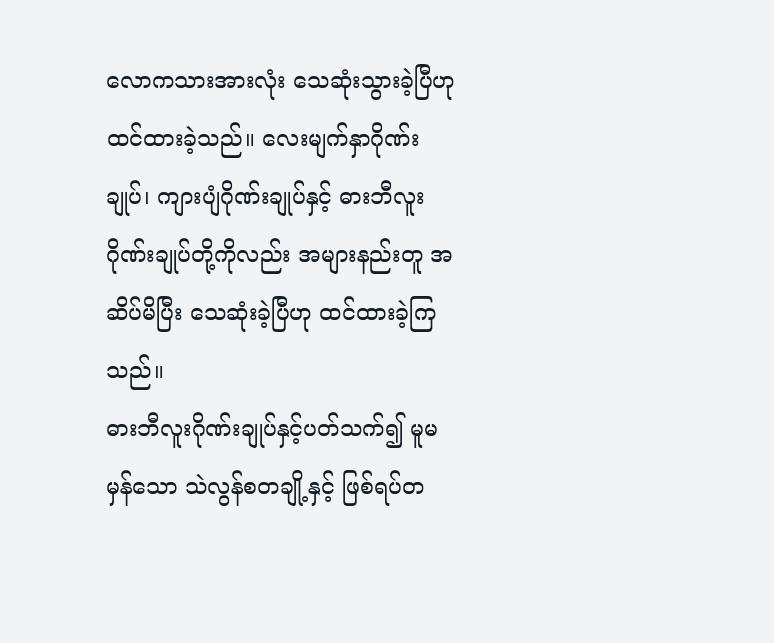လောကသားအားလုံး သေဆုံးသွားခဲ့ပြီဟု ထင်ထားခဲ့သည်။ လေးမျက်နှာဂိုဏ်းချုပ်၊ ကျားပျံဂိုဏ်းချုပ်နှင့် ဓားဘီလူးဂိုဏ်းချုပ်တို့ကိုလည်း အများနည်းတူ အဆိပ်မိပြီး သေဆုံးခဲ့ပြီဟု ထင်ထားခဲ့ကြသည်။
ဓားဘီလူးဂိုဏ်းချုပ်နှင့်ပတ်သက်၍ မူမမှန်သော သဲလွန်စတချို့နှင့် ဖြစ်ရပ်တ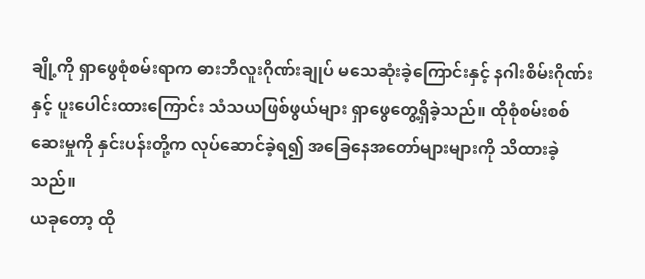ချို့ကို ရှာဖွေစုံစမ်းရာက ဓားဘီလူးဂိုဏ်းချုပ် မသေဆုံးခဲ့ကြောင်းနှင့် နဂါးစိမ်းဂိုဏ်းနှင့် ပူးပေါင်းထားကြောင်း သံသယဖြစ်ဖွယ်များ ရှာဖွေတွေ့ရှိခဲ့သည်။ ထိုစုံစမ်းစစ်ဆေးမှုကို နှင်းပန်းတို့က လုပ်ဆောင်ခဲ့ရ၍ အခြေနေအတော်များများကို သိထားခဲ့သည်။
ယခုတော့ ထို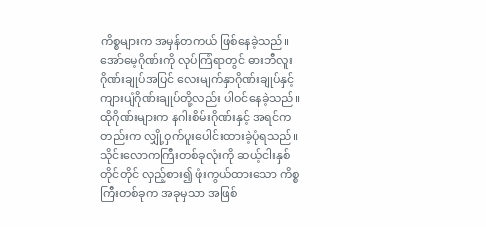ကိစ္စများက အမှန်တကယ် ဖြစ်နေခဲ့သည်။ အော်မေ့ဂိုဏ်းကို လုပ်ကြံရာတွင် ဓားဘီလူးဂိုဏ်းချုပ်အပြင် လေးမျက်နှာဂိုဏ်းချုပ်နှင့် ကျားပျံဂိုဏ်းချုပ်တို့လည်း ပါဝင်နေခဲ့သည်။ ထိုဂိုဏ်းများက နဂါးစိမ်းဂိုဏ်းနှင့် အရင်ကတည်းက လျှို့ဝှက်ပူးပေါင်းထားခဲ့ပုံရသည်။
သိုင်းလောကကြီးတစ်ခုလုံးကို ဆယ့်ငါးနှစ်တိုင်တိုင် လှည့်စား၍ ဖုံးကွယ်ထားသော ကိစ္စကြီးတစ်ခုက အခုမှသာ အဖြစ်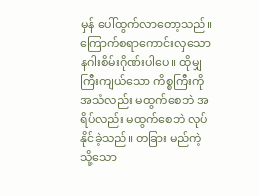မှန် ပေါ်ထွက်လာတော့သည်။
ကြောက်စရာကောင်းလှသော နဂါးစိမ်းဂိုဏ်းပါပေ။ ထိုမျှ ကြီးကျယ်သော ကိစ္စကြီးကို အသံလည်း မထွက်စေဘဲ အရိပ်လည်း မထွက်စေဘဲ လုပ်နိုင်ခဲ့သည်။ တခြား မည်ကဲ့သို့သော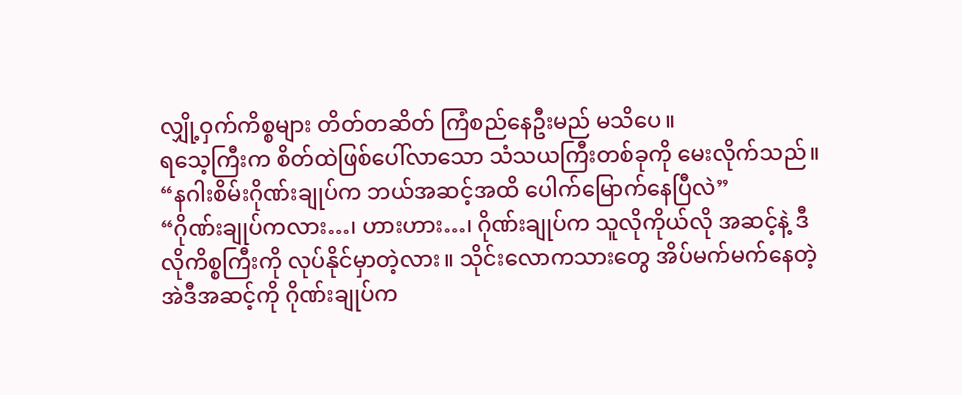လျှို့ဝှက်ကိစ္စများ တိတ်တဆိတ် ကြံစည်နေဦးမည် မသိပေ။
ရသေ့ကြီးက စိတ်ထဲဖြစ်ပေါ်လာသော သံသယကြီးတစ်ခုကို မေးလိုက်သည်။
“နဂါးစိမ်းဂိုဏ်းချုပ်က ဘယ်အဆင့်အထိ ပေါက်မြောက်နေပြီလဲ”
“ဂိုဏ်းချုပ်ကလား…၊ ဟားဟား…၊ ဂိုဏ်းချုပ်က သူလိုကိုယ်လို အဆင့်နဲ့ ဒီလိုကိစ္စကြီးကို လုပ်နိုင်မှာတဲ့လား။ သိုင်းလောကသားတွေ အိပ်မက်မက်နေတဲ့ အဲဒီအဆင့်ကို ဂိုဏ်းချုပ်က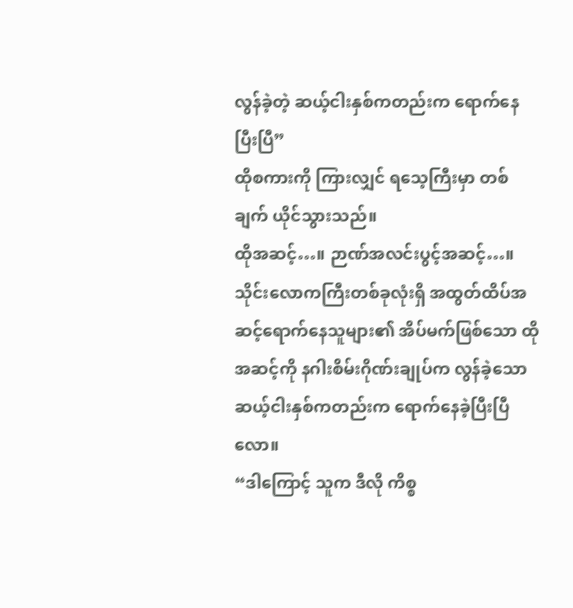လွန်ခဲ့တဲ့ ဆယ့်ငါးနှစ်ကတည်းက ရောက်နေပြီးပြီ”
ထိုစကားကို ကြားလျှင် ရသေ့ကြီးမှာ တစ်ချက် ယိုင်သွားသည်။
ထိုအဆင့်…။ ဉာဏ်အလင်းပွင့်အဆင့်…။
သိုင်းလောကကြီးတစ်ခုလုံးရှိ အထွတ်ထိပ်အဆင့်ရောက်နေသူများ၏ အိပ်မက်ဖြစ်သော ထိုအဆင့်ကို နဂါးစိမ်းဂိုဏ်းချုပ်က လွန်ခဲ့သော ဆယ့်ငါးနှစ်ကတည်းက ရောက်နေခဲ့ပြီးပြီလော။
“ဒါကြောင့် သူက ဒီလို ကိစ္စ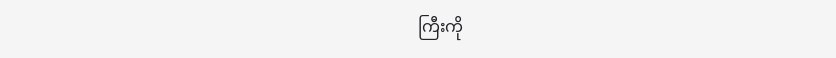ကြီးကို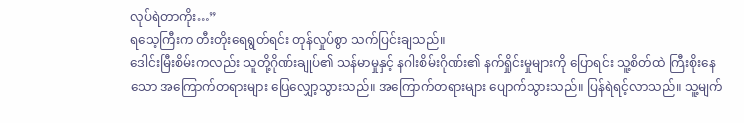လုပ်ရဲတာကိုး…”
ရသေ့ကြီးက တီးတိုးရေရွတ်ရင်း တုန်လှုပ်စွာ သက်ပြင်းချသည်။
ဒေါင်းမြီးစိမ်းကလည်း သူတို့ဂိုဏ်းချုပ်၏ သန်မာမှုနှင့် နဂါးစိမ်းဂိုဏ်း၏ နက်ရှိုင်းမှုများကို ပြောရင်း သူ့စိတ်ထဲ ကြီးစိုးနေသော အကြောက်တရားများ ပြေလျှော့သွားသည်။ အကြောက်တရားများ ပျောက်သွားသည်။ ပြန်ရဲရင့်လာသည်။ သူ့မျက်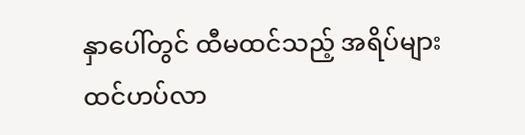နှာပေါ်တွင် ထီမထင်သည့် အရိပ်များ ထင်ဟပ်လာ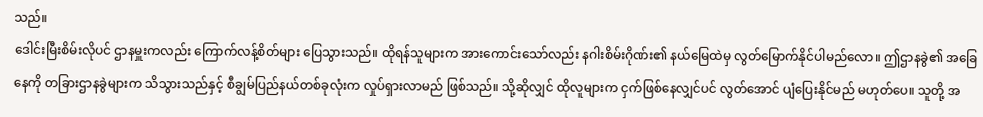သည်။
ဒေါင်းမြီးစိမ်းလိုပင် ဌာနမှူးကလည်း ကြောက်လန့်စိတ်များ ပြေသွားသည်။ ထိုရန်သူများက အားကောင်းသော်လည်း နဂါးစိမ်းဂိုဏ်း၏ နယ်မြေထဲမှ လွတ်မြောက်နိုင်ပါမည်လော။ ဤဌာနခွဲ၏ အခြေနေကို တခြားဌာနခွဲများက သိသွားသည်နှင့် စီချွမ်ပြည်နယ်တစ်ခုလုံးက လှုပ်ရှားလာမည် ဖြစ်သည်။ သို့ဆိုလျှင် ထိုလူများက ငှက်ဖြစ်နေလျှင်ပင် လွတ်အောင် ပျံပြေးနိုင်မည် မဟုတ်ပေ။ သူတို့ အ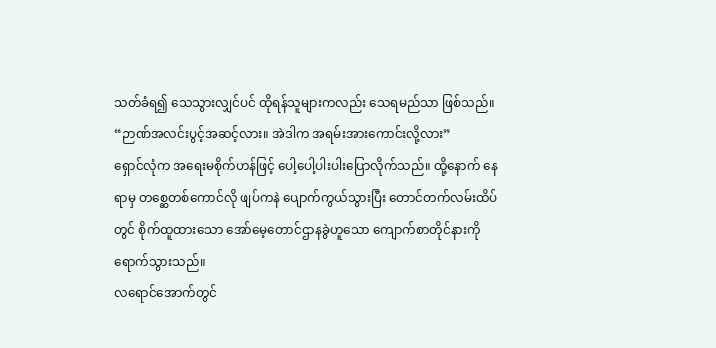သတ်ခံရ၍ သေသွားလျှင်ပင် ထိုရန်သူများကလည်း သေရမည်သာ ဖြစ်သည်။
“ဉာဏ်အလင်းပွင့်အဆင့်လား။ အဲဒါက အရမ်းအားကောင်းလို့လား”
ရှောင်လုံက အရေးမစိုက်ဟန်ဖြင့် ပေါ့ပေါ့ပါးပါးပြောလိုက်သည်။ ထို့နောက် နေရာမှ တစ္ဆေတစ်ကောင်လို ဖျပ်ကနဲ ပျောက်ကွယ်သွားပြီး တောင်တက်လမ်းထိပ်တွင် စိုက်ထူထားသော အော်မေ့တောင်ဌာနခွဲဟူသော ကျောက်စာတိုင်နားကို ရောက်သွားသည်။
လရောင်အောက်တွင်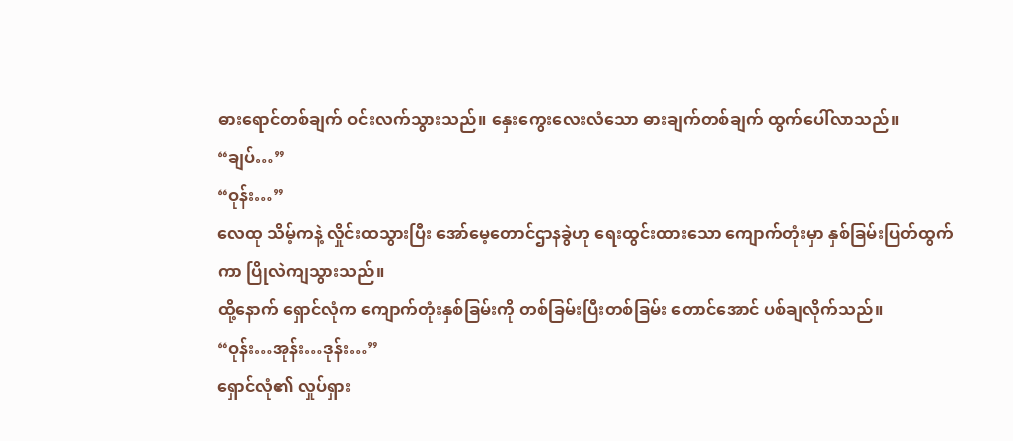ဓားရောင်တစ်ချက် ဝင်းလက်သွားသည်။ နှေးကွေးလေးလံသော ဓားချက်တစ်ချက် ထွက်ပေါ်လာသည်။
“ချပ်…”
“ဝုန်း…”
လေထု သိမ့်ကနဲ့ လှိုင်းထသွားပြီး အော်မေ့တောင်ဌာနခွဲဟု ရေးထွင်းထားသော ကျောက်တုံးမှာ နှစ်ခြမ်းပြတ်ထွက်ကာ ပြိုလဲကျသွားသည်။
ထို့နောက် ရှောင်လုံက ကျောက်တုံးနှစ်ခြမ်းကို တစ်ခြမ်းပြီးတစ်ခြမ်း တောင်အောင် ပစ်ချလိုက်သည်။
“ဝုန်း…အုန်း…ဒုန်း…”
ရှောင်လုံ၏ လှုပ်ရှား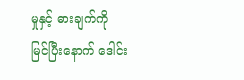မှုနှင့် ဓားချက်ကို မြင်ပြီးနောက် ဒေါင်း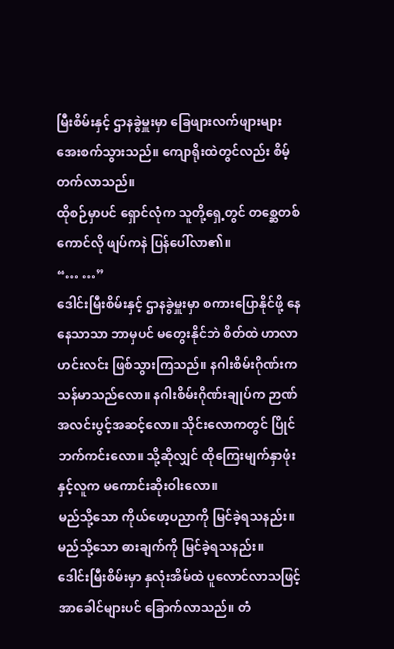မြီးစိမ်းနှင့် ဌာနခွဲမှူးမှာ ခြေဖျားလက်ဖျားများ အေးစက်သွားသည်။ ကျောရိုးထဲတွင်လည်း စိမ့်တက်လာသည်။
ထိုစဉ်မှာပင် ရှောင်လုံက သူတို့ရှေ့တွင် တစ္ဆေတစ်ကောင်လို ဖျပ်ကနဲ ပြန်ပေါ်လာ၏။
“… …”
ဒေါင်းမြီးစိမ်းနှင့် ဌာနခွဲမှူးမှာ စကားပြောနိုင်ဖို့ နေနေသာသာ ဘာမှပင် မတွေးနိုင်ဘဲ စိတ်ထဲ ဟာလာဟင်းလင်း ဖြစ်သွားကြသည်။ နဂါးစိမ်းဂိုဏ်းက သန်မာသည်လော။ နဂါးစိမ်းဂိုဏ်းချုပ်က ဉာဏ်အလင်းပွင့်အဆင့်လော။ သိုင်းလောကတွင် ပြိုင်ဘက်ကင်းလော။ သို့ဆိုလျှင် ထိုကြေးမျက်နှာဖုံးနှင့်လူက မကောင်းဆိုးဝါးလော။
မည်သို့သော ကိုယ်ဖော့ပညာကို မြင်ခဲ့ရသနည်း။ မည်သို့သော ဓားချက်ကို မြင်ခဲ့ရသနည်း။
ဒေါင်းမြီးစိမ်းမှာ နှလုံးအိမ်ထဲ ပူလောင်လာသဖြင့် အာခေါင်များပင် ခြောက်လာသည်။ တံ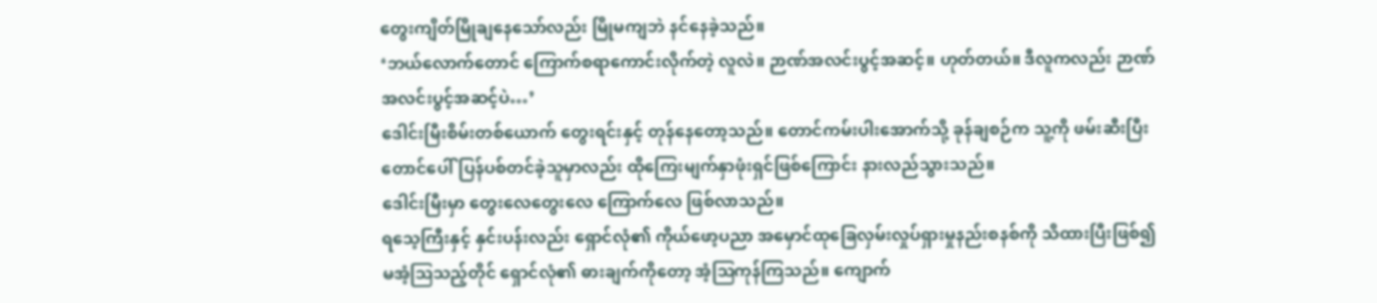တွေးကျိတ်မြိုချနေသော်လည်း မြိုမကျဘဲ နင်နေခဲ့သည်။
‘ဘယ်လောက်တောင် ကြောက်စရာကောင်းလိုက်တဲ့ လူလဲ။ ဉာဏ်အလင်းပွင့်အဆင့်။ ဟုတ်တယ်။ ဒီလူကလည်း ဉာဏ်အလင်းပွင့်အဆင့်ပဲ…’
ဒေါင်းမြီးစိမ်းတစ်ယောက် တွေးရင်းနှင့် တုန်နေတော့သည်။ တောင်ကမ်းပါးအောက်သို့ ခုန်ချစဉ်က သူ့ကို ဖမ်းဆီးပြီး တောင်ပေါ်ပြန်ပစ်တင်ခဲ့သူမှာလည်း ထိုကြေးမျက်နှာဖုံးရှင်ဖြစ်ကြောင်း နားလည်သွားသည်။
ဒေါင်းမြီးမှာ တွေးလေတွေးလေ ကြောက်လေ ဖြစ်လာသည်။
ရသေ့ကြီးနှင့် နှင်းပန်းလည်း ရှောင်လုံ၏ ကိုယ်ဖော့ပညာ အမှောင်ထုခြေလှမ်းလှုပ်ရှားမှုနည်းစနစ်ကို သိထားပြီးဖြစ်၍ မအံ့ဩသည့်တိုင် ရှောင်လုံ၏ ဓားချက်ကိုတော့ အံ့ဩကုန်ကြသည်။ ကျောက်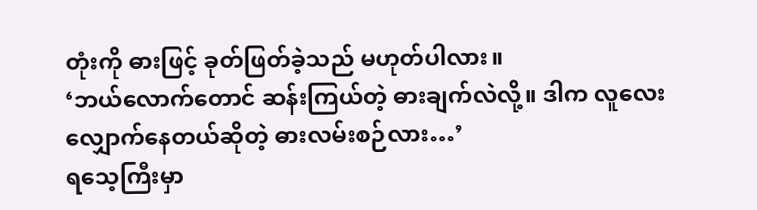တုံးကို ဓားဖြင့် ခုတ်ဖြတ်ခဲ့သည် မဟုတ်ပါလား။
‘ဘယ်လောက်တောင် ဆန်းကြယ်တဲ့ ဓားချက်လဲလို့။ ဒါက လူလေး လျှောက်နေတယ်ဆိုတဲ့ ဓားလမ်းစဉ်လား…’
ရသေ့ကြီးမှာ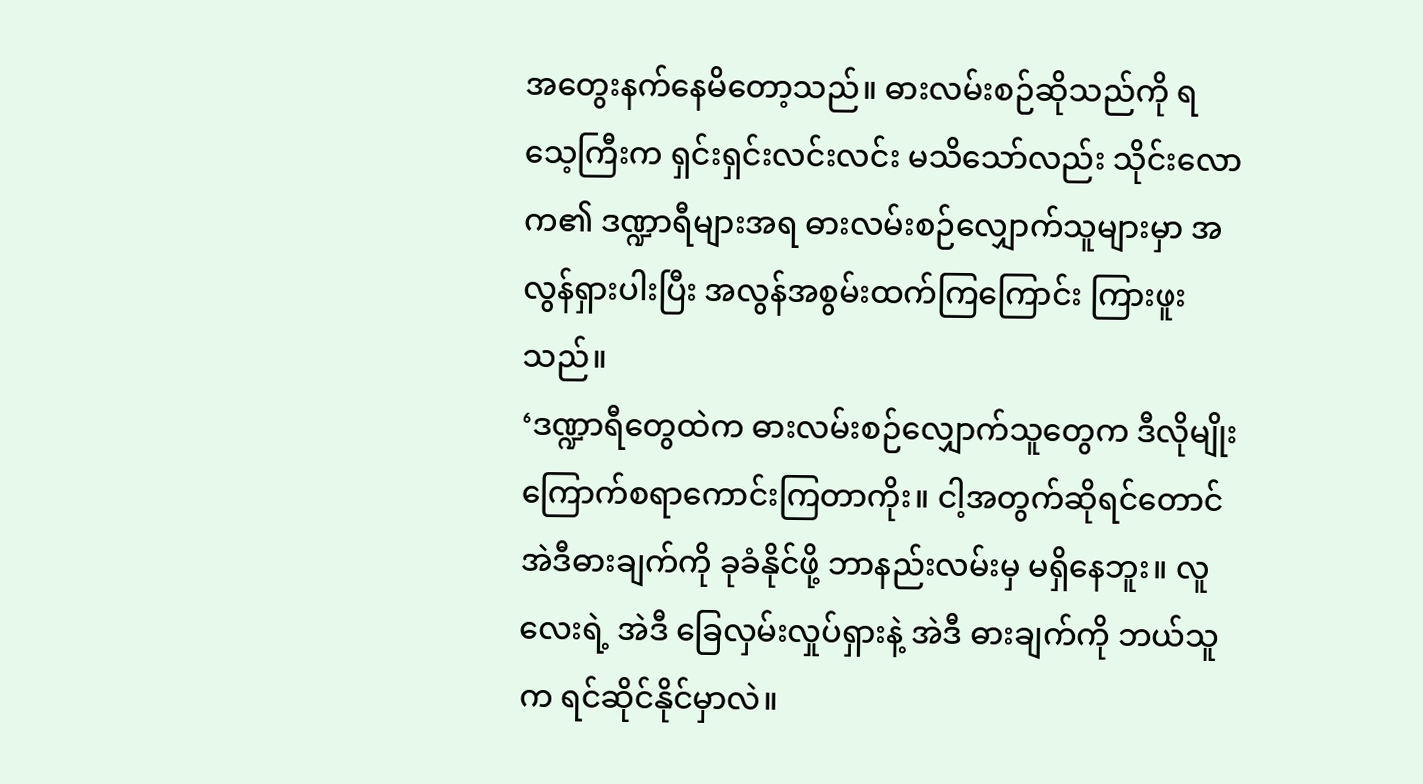အတွေးနက်နေမိတော့သည်။ ဓားလမ်းစဉ်ဆိုသည်ကို ရသေ့ကြီးက ရှင်းရှင်းလင်းလင်း မသိသော်လည်း သိုင်းလောက၏ ဒဏ္ဍာရီများအရ ဓားလမ်းစဉ်လျှောက်သူများမှာ အလွန်ရှားပါးပြီး အလွန်အစွမ်းထက်ကြကြောင်း ကြားဖူးသည်။
‘ဒဏ္ဍာရီတွေထဲက ဓားလမ်းစဉ်လျှောက်သူတွေက ဒီလိုမျိုး ကြောက်စရာကောင်းကြတာကိုး။ ငါ့အတွက်ဆိုရင်တောင် အဲဒီဓားချက်ကို ခုခံနိုင်ဖို့ ဘာနည်းလမ်းမှ မရှိနေဘူး။ လူလေးရဲ့ အဲဒီ ခြေလှမ်းလှုပ်ရှားနဲ့ အဲဒီ ဓားချက်ကို ဘယ်သူက ရင်ဆိုင်နိုင်မှာလဲ။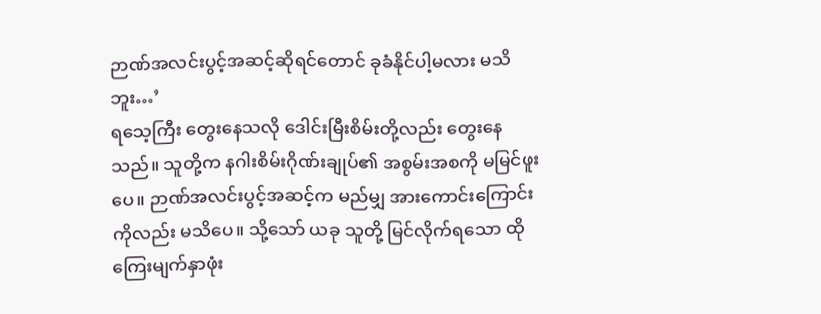ဉာဏ်အလင်းပွင့်အဆင့်ဆိုရင်တောင် ခုခံနိုင်ပါ့မလား မသိဘူး…’
ရသေ့ကြီး တွေးနေသလို ဒေါင်းမြီးစိမ်းတို့လည်း တွေးနေသည်။ သူတို့က နဂါးစိမ်းဂိုဏ်းချုပ်၏ အစွမ်းအစကို မမြင်ဖူးပေ။ ဉာဏ်အလင်းပွင့်အဆင့်က မည်မျှ အားကောင်းကြောင်းကိုလည်း မသိပေ။ သို့သော် ယခု သူတို့ မြင်လိုက်ရသော ထိုကြေးမျက်နှာဖုံး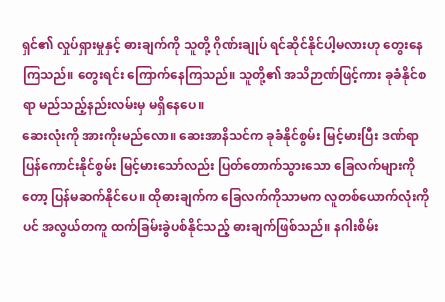ရှင်၏ လှုပ်ရှားမှုနှင့် ဓားချက်ကို သူတို့ ဂိုဏ်းချုပ် ရင်ဆိုင်နိုင်ပါ့မလားဟု တွေးနေကြသည်။ တွေးရင်း ကြောက်နေကြသည်။ သူတို့၏ အသိဉာဏ်ဖြင့်ကား ခုခံနိုင်စရာ မည်သည့်နည်းလမ်းမှ မရှိနေပေ။
ဆေးလုံးကို အားကိုးမည်လော။ ဆေးအာနိသင်က ခုခံနိုင်စွမ်း မြင့်မားပြီး ဒဏ်ရာပြန်ကောင်းနိုင်စွမ်း မြင့်မားသော်လည်း ပြတ်တောက်သွားသော ခြေလက်များကိုတော့ ပြန်မဆက်နိုင်ပေ။ ထိုဓားချက်က ခြေလက်ကိုသာမက လူတစ်ယောက်လုံးကိုပင် အလွယ်တကူ ထက်ခြမ်းခွဲပစ်နိုင်သည့် ဓားချက်ဖြစ်သည်။ နဂါးစိမ်း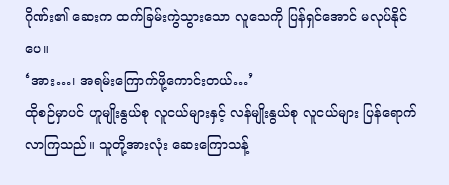ဂိုဏ်း၏ ဆေးက ထက်ခြမ်းကွဲသွားသော လူသေကို ပြန်ရှင်အောင် မလုပ်နိုင်ပေ။
‘အား…၊ အရမ်းကြောက်ဖို့ကောင်းတယ်…’
ထိုစဉ်မှာပင် ဟူမျိုးနွယ်စု လူငယ်များနှင့် လန်မျိုးနွယ်စု လူငယ်များ ပြန်ရောက်လာကြသည်။ သူတို့အားလုံး ဆေးကြောသန့်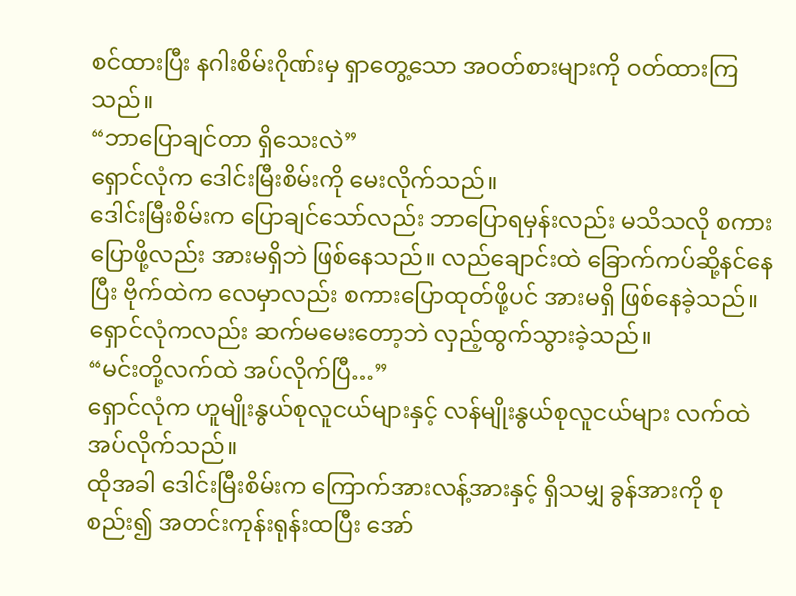စင်ထားပြီး နဂါးစိမ်းဂိုဏ်းမှ ရှာတွေ့သော အဝတ်စားများကို ဝတ်ထားကြသည်။
“ဘာပြောချင်တာ ရှိသေးလဲ”
ရှောင်လုံက ဒေါင်းမြီးစိမ်းကို မေးလိုက်သည်။
ဒေါင်းမြီးစိမ်းက ပြောချင်သော်လည်း ဘာပြောရမှန်းလည်း မသိသလို စကားပြောဖို့လည်း အားမရှိဘဲ ဖြစ်နေသည်။ လည်ချောင်းထဲ ခြောက်ကပ်ဆို့နင်နေပြီး ဗိုက်ထဲက လေမှာလည်း စကားပြောထုတ်ဖို့ပင် အားမရှိ ဖြစ်နေခဲ့သည်။
ရှောင်လုံကလည်း ဆက်မမေးတော့ဘဲ လှည့်ထွက်သွားခဲ့သည်။
“မင်းတို့လက်ထဲ အပ်လိုက်ပြီ…”
ရှောင်လုံက ဟူမျိုးနွယ်စုလူငယ်များနှင့် လန်မျိုးနွယ်စုလူငယ်များ လက်ထဲ အပ်လိုက်သည်။
ထိုအခါ ဒေါင်းမြီးစိမ်းက ကြောက်အားလန့်အားနှင့် ရှိသမျှ ခွန်အားကို စုစည်း၍ အတင်းကုန်းရုန်းထပြီး အော်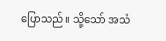ပြောသည်။ သို့သော် အသံ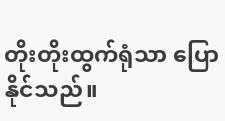တိုးတိုးထွက်ရုံသာ ပြောနိုင်သည်။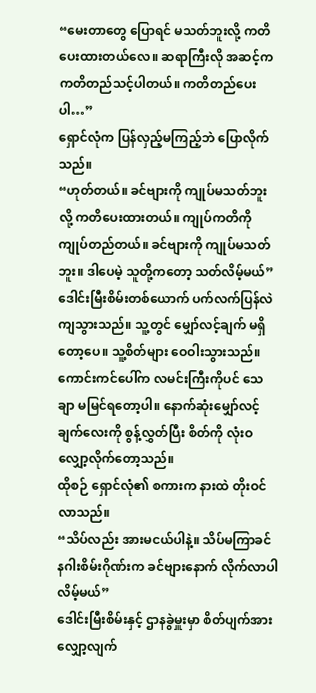“မေးတာတွေ ပြောရင် မသတ်ဘူးလို့ ကတိပေးထားတယ်လေ။ ဆရာကြီးလို အဆင့်က ကတိတည်သင့်ပါတယ်။ ကတိတည်ပေးပါ…”
ရှောင်လုံက ပြန်လှည့်မကြည့်ဘဲ ပြောလိုက်သည်။
“ဟုတ်တယ်။ ခင်ဗျားကို ကျုပ်မသတ်ဘူးလို့ ကတိပေးထားတယ်။ ကျုပ်ကတိကို ကျုပ်တည်တယ်။ ခင်ဗျားကို ကျုပ်မသတ်ဘူး။ ဒါပေမဲ့ သူတို့ကတော့ သတ်လိမ့်မယ်”
ဒေါင်းမြီးစိမ်းတစ်ယောက် ပက်လက်ပြန်လဲကျသွားသည်။ သူ့တွင် မျှော်လင့်ချက် မရှိတော့ပေ။ သူ့စိတ်များ ဝေဝါးသွားသည်။ ကောင်းကင်ပေါ်က လမင်းကြီးကိုပင် သေချာ မမြင်ရတော့ပါ။ နောက်ဆုံးမျှော်လင့်ချက်လေးကို စွန့်လွှတ်ပြီး စိတ်ကို လုံးဝလျှော့လိုက်တော့သည်။
ထိုစဉ် ရှောင်လုံ၏ စကားက နားထဲ တိုးဝင်လာသည်။
“သိပ်လည်း အားမငယ်ပါနဲ့။ သိပ်မကြာခင် နဂါးစိမ်းဂိုဏ်းက ခင်ဗျားနောက် လိုက်လာပါလိမ့်မယ်”
ဒေါင်းမြီးစိမ်းနှင့် ဌာနခွဲမှူးမှာ စိတ်ပျက်အားလျှော့လျက်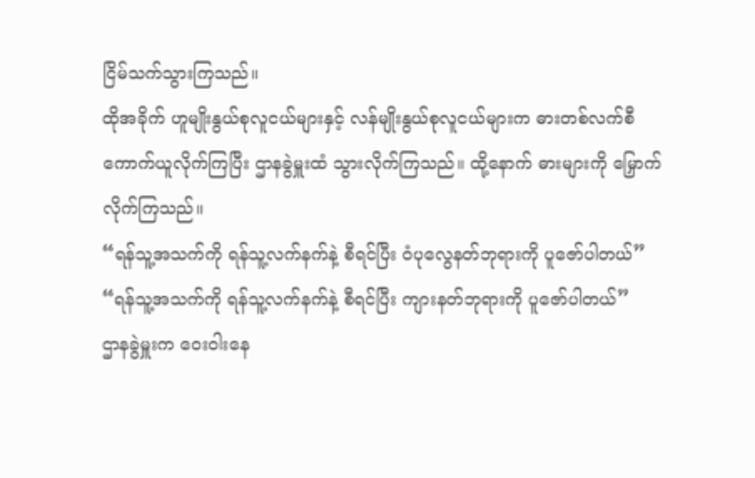ငြိမ်သက်သွားကြသည်။
ထိုအခိုက် ဟူမျိုးနွယ်စုလူငယ်များနှင့် လန်မျိုးနွယ်စုလူငယ်များက ဓားတစ်လက်စီကောက်ယူလိုက်ကြပြီး ဌာနခွဲမှူးထံ သွားလိုက်ကြသည်။ ထို့နောက် ဓားများကို မြှောက်လိုက်ကြသည်။
“ရန်သူ့အသက်ကို ရန်သူ့လက်နက်နဲ့ စီရင်ပြီး ဝံပုလွေနတ်ဘုရားကို ပူဇော်ပါတယ်”
“ရန်သူ့အသက်ကို ရန်သူ့လက်နက်နဲ့ စီရင်ပြီး ကျားနတ်ဘုရားကို ပူဇော်ပါတယ်”
ဌာနခွဲမှူးက ဝေးဝါးနေ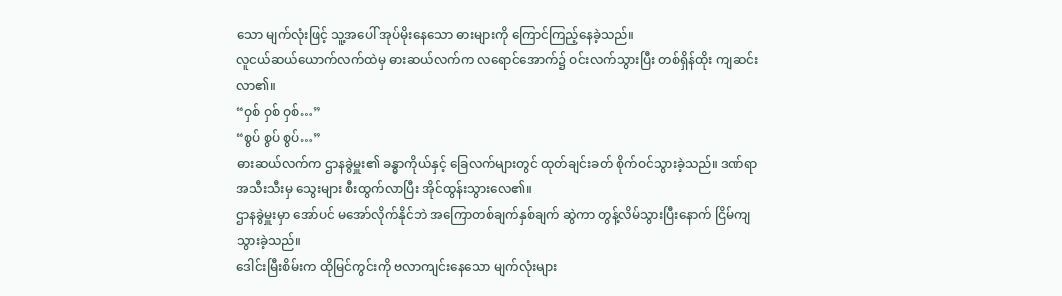သော မျက်လုံးဖြင့် သူ့အပေါ် အုပ်မိုးနေသော ဓားများကို ကြောင်ကြည့်နေခဲ့သည်။
လူငယ်ဆယ်ယောက်လက်ထဲမှ ဓားဆယ်လက်က လရောင်အောက်၌ ဝင်းလက်သွားပြီး တစ်ရှိန်ထိုး ကျဆင်းလာ၏။
“ဝှစ် ဝှစ် ဝှစ်…”
“စွပ် စွပ် စွပ်…”
ဓားဆယ်လက်က ဌာနခွဲမှူး၏ ခန္ဓာကိုယ်နှင့် ခြေလက်များတွင် ထုတ်ချင်းခတ် စိုက်ဝင်သွားခဲ့သည်။ ဒဏ်ရာအသီးသီးမှ သွေးများ စီးထွက်လာပြီး အိုင်ထွန်းသွားလေ၏။
ဌာနခွဲမှူးမှာ အော်ပင် မအော်လိုက်နိုင်ဘဲ အကြောတစ်ချက်နှစ်ချက် ဆွဲကာ တွန့်လိမ်သွားပြီးနောက် ငြိမ်ကျသွားခဲ့သည်။
ဒေါင်းမြီးစိမ်းက ထိုမြင်ကွင်းကို ဗလာကျင်းနေသော မျက်လုံးများ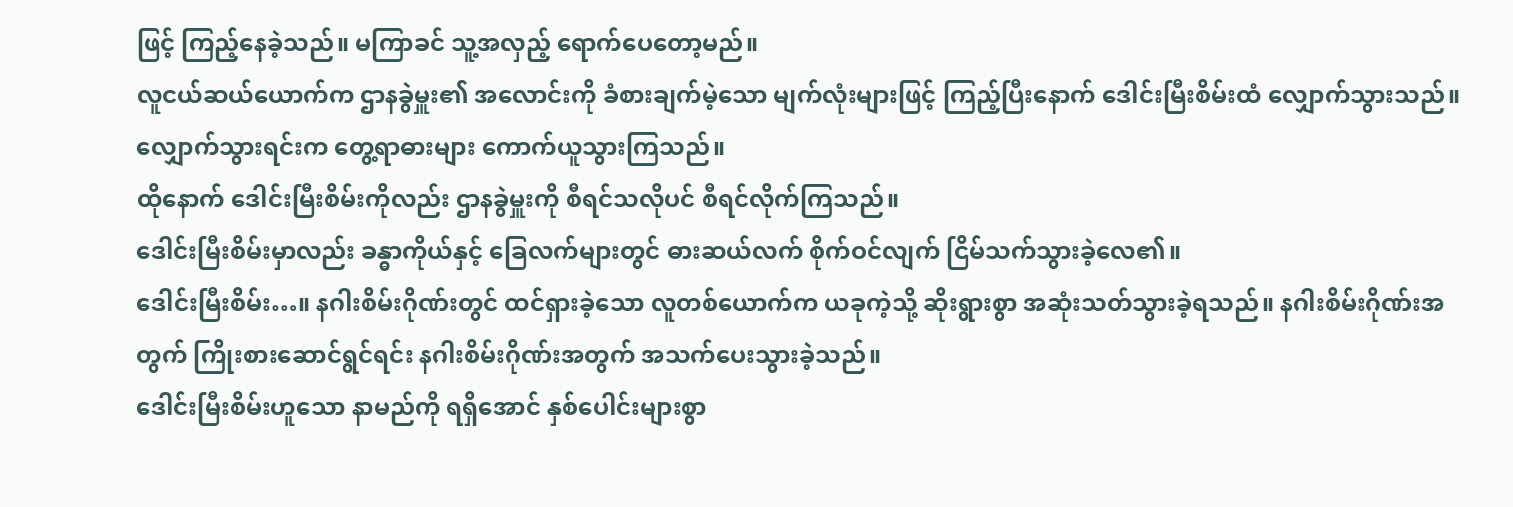ဖြင့် ကြည့်နေခဲ့သည်။ မကြာခင် သူ့အလှည့် ရောက်ပေတော့မည်။
လူငယ်ဆယ်ယောက်က ဌာနခွဲမှူး၏ အလောင်းကို ခံစားချက်မဲ့သော မျက်လုံးများဖြင့် ကြည့်ပြီးနောက် ဒေါင်းမြီးစိမ်းထံ လျှောက်သွားသည်။ လျှောက်သွားရင်းက တွေ့ရာဓားများ ကောက်ယူသွားကြသည်။
ထိုနောက် ဒေါင်းမြီးစိမ်းကိုလည်း ဌာနခွဲမှူးကို စီရင်သလိုပင် စီရင်လိုက်ကြသည်။
ဒေါင်းမြီးစိမ်းမှာလည်း ခန္ဓာကိုယ်နှင့် ခြေလက်များတွင် ဓားဆယ်လက် စိုက်ဝင်လျက် ငြိမ်သက်သွားခဲ့လေ၏။
ဒေါင်းမြီးစိမ်း…။ နဂါးစိမ်းဂိုဏ်းတွင် ထင်ရှားခဲ့သော လူတစ်ယောက်က ယခုကဲ့သို့ ဆိုးရွားစွာ အဆုံးသတ်သွားခဲ့ရသည်။ နဂါးစိမ်းဂိုဏ်းအတွက် ကြိုးစားဆောင်ရွင်ရင်း နဂါးစိမ်းဂိုဏ်းအတွက် အသက်ပေးသွားခဲ့သည်။
ဒေါင်းမြီးစိမ်းဟူသော နာမည်ကို ရရှိအောင် နှစ်ပေါင်းများစွာ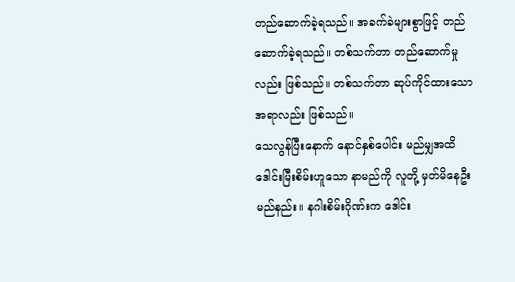တည်ဆောက်ခဲ့ရသည်။ အခက်ခဲများစွာဖြင့် တည်ဆောက်ခဲ့ရသည်။ တစ်သက်တာ တည်ဆောက်မှုလည်း ဖြစ်သည်။ တစ်သက်တာ ဆုပ်ကိုင်ထားသော အရာလည်း ဖြစ်သည်။
သေလွန်ပြီးနောက် နောင်နှစ်ပေါင်း မည်မျှအထိ ဒေါင်းမြီးစိမ်းဟူသော နာမည်ကို လူတို့ မှတ်မိနေဦးမည်နည်း။ နဂါးစိမ်းဂိုဏ်းက ဒေါင်း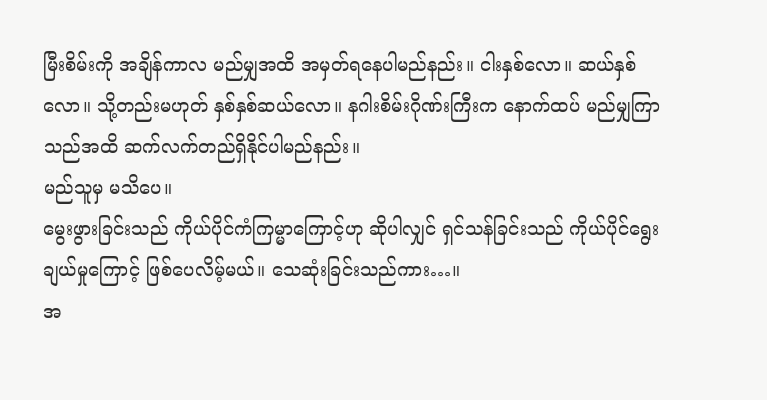မြီးစိမ်းကို အချိန်ကာလ မည်မျှအထိ အမှတ်ရနေပါမည်နည်း။ ငါးနှစ်လော။ ဆယ်နှစ်လော။ သို့တည်းမဟုတ် နှစ်နှစ်ဆယ်လော။ နဂါးစိမ်းဂိုဏ်းကြီးက နောက်ထပ် မည်မျှကြာသည်အထိ ဆက်လက်တည်ရှိနိုင်ပါမည်နည်း။
မည်သူမှ မသိပေ။
မွေးဖွားခြင်းသည် ကိုယ်ပိုင်ကံကြမ္မာကြောင့်ဟု ဆိုပါလျှင် ရှင်သန်ခြင်းသည် ကိုယ်ပိုင်ရွေးချယ်မှုကြောင့် ဖြစ်ပေလိမ့်မယ်။ သေဆုံးခြင်းသည်ကား…။
အ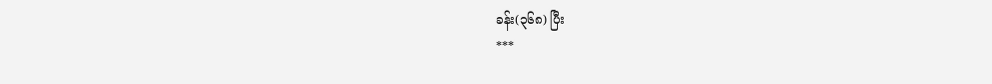ခန်း(၃၆၈) ပြီး
***